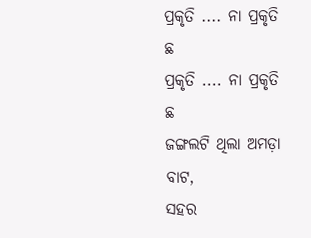ପ୍ରକୃତି .... ନା ପ୍ରକୃତି ଛ
ପ୍ରକୃତି .... ନା ପ୍ରକୃତି ଛ
ଜଙ୍ଗଲଟି ଥିଲା ଅମଡ଼ା ବାଟ,
ସହର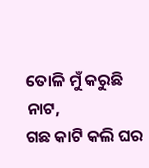ତୋଳି ମୁଁ କରୁଛି ନାଟ,
ଗଛ କାଟି କଲି ଘର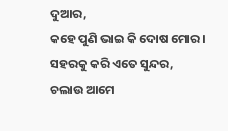ଦୁଆର,
କହେ ପୁଣି ଭାଇ କି ଦୋଷ ମୋର ।
ସହରକୁ କରି ଏତେ ସୁନ୍ଦର,
ଚଲାଉ ଆମେ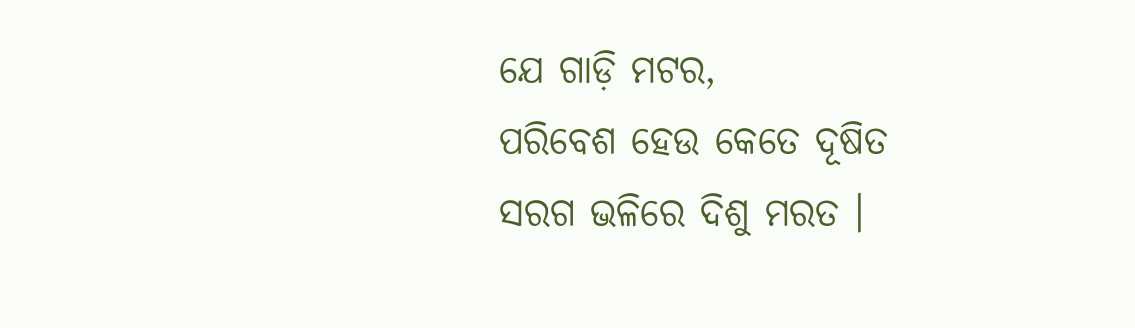ଯେ ଗାଡ଼ି ମଟର,
ପରିବେଶ ହେଉ କେତେ ଦୂଷିତ
ସରଗ ଭଳିରେ ଦିଶୁ ମରତ ।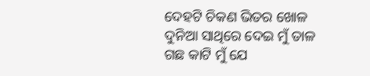ଦେହଟି ଚିକଣ ଭିତର ଖୋଳ
ଦୁନିଆ ସାଥିରେ ଦେଇ ମୁଁ ତାଳ
ଗଛ କାଟି ମୁଁ ଯେ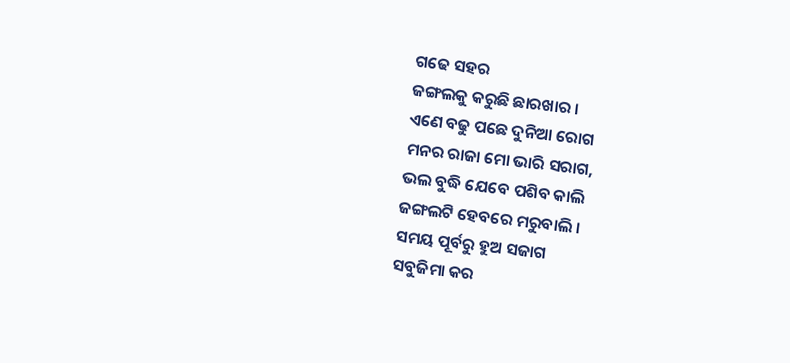ଗଢେ ସହର
ଜଙ୍ଗଲକୁ କରୁଛି ଛାରଖାର ।
ଏଣେ ବଢୁ ପଛେ ଦୁନିଆ ରୋଗ
ମନର ରାଜା ମୋ ଭାରି ସରାଗ,
ଭଲ ବୁଦ୍ଧି ଯେବେ ପଶିବ କାଲି
ଜଙ୍ଗଲଟି ହେବରେ ମରୁବାଲି ।
ସମୟ ପୂର୍ବରୁ ହୁଅ ସଜାଗ
ସବୁଜିମା କର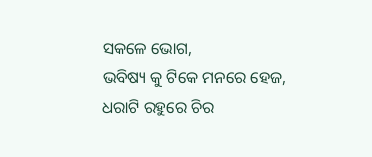ସକଳେ ଭୋଗ,
ଭବିଷ୍ୟ କୁ ଟିକେ ମନରେ ହେଜ,
ଧରାଟି ରହୁରେ ଚିର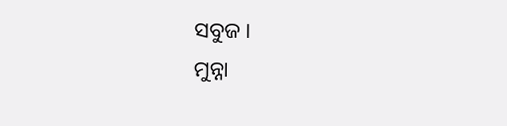ସବୁଜ ।
ମୁନ୍ନା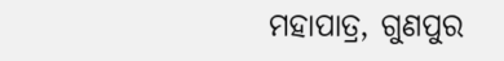ମହାପାତ୍ର, ଗୁଣପୁର